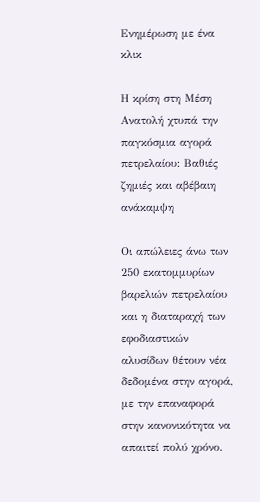Ενημέρωση με ένα κλικ

Η κρίση στη Μέση Ανατολή χτυπά την παγκόσμια αγορά πετρελαίου: Βαθιές ζημιές και αβέβαιη ανάκαμψη

Οι απώλειες άνω των 250 εκατομμυρίων βαρελιών πετρελαίου και η διαταραχή των εφοδιαστικών αλυσίδων θέτουν νέα δεδομένα στην αγορά, με την επαναφορά στην κανονικότητα να απαιτεί πολύ χρόνο.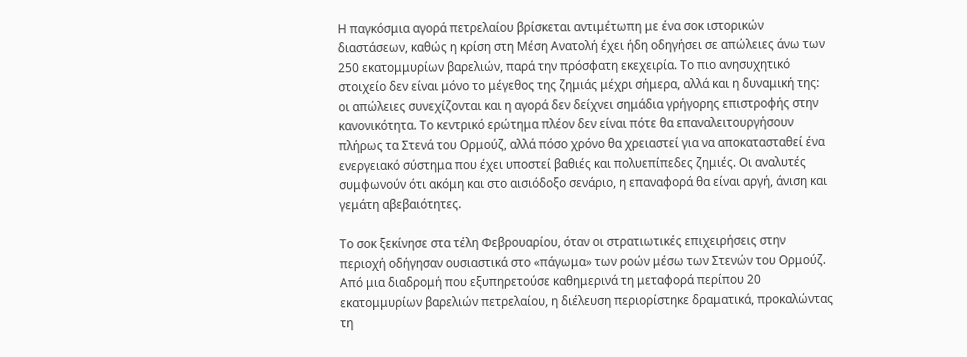Η παγκόσμια αγορά πετρελαίου βρίσκεται αντιμέτωπη με ένα σοκ ιστορικών διαστάσεων, καθώς η κρίση στη Μέση Ανατολή έχει ήδη οδηγήσει σε απώλειες άνω των 250 εκατομμυρίων βαρελιών, παρά την πρόσφατη εκεχειρία. Το πιο ανησυχητικό στοιχείο δεν είναι μόνο το μέγεθος της ζημιάς μέχρι σήμερα, αλλά και η δυναμική της: οι απώλειες συνεχίζονται και η αγορά δεν δείχνει σημάδια γρήγορης επιστροφής στην κανονικότητα. Το κεντρικό ερώτημα πλέον δεν είναι πότε θα επαναλειτουργήσουν πλήρως τα Στενά του Ορμούζ, αλλά πόσο χρόνο θα χρειαστεί για να αποκατασταθεί ένα ενεργειακό σύστημα που έχει υποστεί βαθιές και πολυεπίπεδες ζημιές. Οι αναλυτές συμφωνούν ότι ακόμη και στο αισιόδοξο σενάριο, η επαναφορά θα είναι αργή, άνιση και γεμάτη αβεβαιότητες.

Το σοκ ξεκίνησε στα τέλη Φεβρουαρίου, όταν οι στρατιωτικές επιχειρήσεις στην περιοχή οδήγησαν ουσιαστικά στο «πάγωμα» των ροών μέσω των Στενών του Ορμούζ. Από μια διαδρομή που εξυπηρετούσε καθημερινά τη μεταφορά περίπου 20 εκατομμυρίων βαρελιών πετρελαίου, η διέλευση περιορίστηκε δραματικά, προκαλώντας τη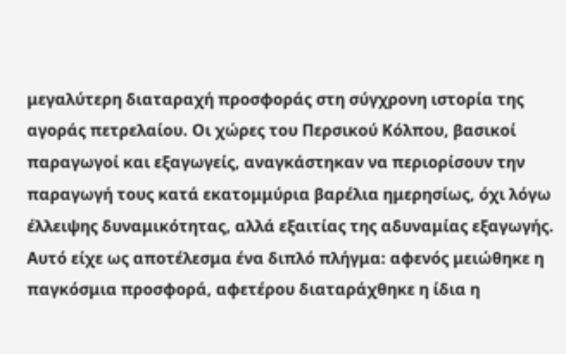μεγαλύτερη διαταραχή προσφοράς στη σύγχρονη ιστορία της αγοράς πετρελαίου. Οι χώρες του Περσικού Κόλπου, βασικοί παραγωγοί και εξαγωγείς, αναγκάστηκαν να περιορίσουν την παραγωγή τους κατά εκατομμύρια βαρέλια ημερησίως, όχι λόγω έλλειψης δυναμικότητας, αλλά εξαιτίας της αδυναμίας εξαγωγής. Αυτό είχε ως αποτέλεσμα ένα διπλό πλήγμα: αφενός μειώθηκε η παγκόσμια προσφορά, αφετέρου διαταράχθηκε η ίδια η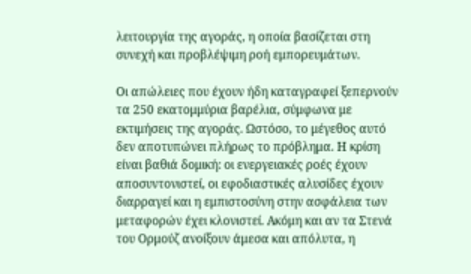λειτουργία της αγοράς, η οποία βασίζεται στη συνεχή και προβλέψιμη ροή εμπορευμάτων.

Οι απώλειες που έχουν ήδη καταγραφεί ξεπερνούν τα 250 εκατομμύρια βαρέλια, σύμφωνα με εκτιμήσεις της αγοράς. Ωστόσο, το μέγεθος αυτό δεν αποτυπώνει πλήρως το πρόβλημα. Η κρίση είναι βαθιά δομική: οι ενεργειακές ροές έχουν αποσυντονιστεί, οι εφοδιαστικές αλυσίδες έχουν διαρραγεί και η εμπιστοσύνη στην ασφάλεια των μεταφορών έχει κλονιστεί. Ακόμη και αν τα Στενά του Ορμούζ ανοίξουν άμεσα και απόλυτα, η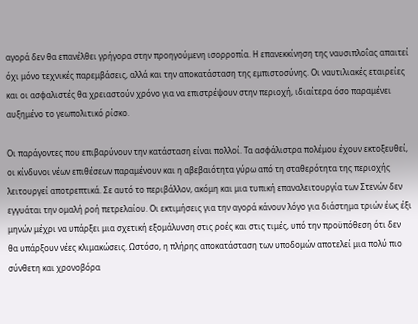αγορά δεν θα επανέλθει γρήγορα στην προηγούμενη ισορροπία. Η επανεκκίνηση της ναυσιπλοΐας απαιτεί όχι μόνο τεχνικές παρεμβάσεις, αλλά και την αποκατάσταση της εμπιστοσύνης. Οι ναυτιλιακές εταιρείες και οι ασφαλιστές θα χρειαστούν χρόνο για να επιστρέψουν στην περιοχή, ιδιαίτερα όσο παραμένει αυξημένο το γεωπολιτικό ρίσκο.

Οι παράγοντες που επιβαρύνουν την κατάσταση είναι πολλοί. Τα ασφάλιστρα πολέμου έχουν εκτοξευθεί, οι κίνδυνοι νέων επιθέσεων παραμένουν και η αβεβαιότητα γύρω από τη σταθερότητα της περιοχής λειτουργεί αποτρεπτικά. Σε αυτό το περιβάλλον, ακόμη και μια τυπική επαναλειτουργία των Στενών δεν εγγυάται την ομαλή ροή πετρελαίου. Οι εκτιμήσεις για την αγορά κάνουν λόγο για διάστημα τριών έως έξι μηνών μέχρι να υπάρξει μια σχετική εξομάλυνση στις ροές και στις τιμές, υπό την προϋπόθεση ότι δεν θα υπάρξουν νέες κλιμακώσεις. Ωστόσο, η πλήρης αποκατάσταση των υποδομών αποτελεί μια πολύ πιο σύνθετη και χρονοβόρα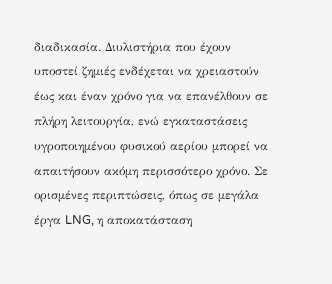διαδικασία. Διυλιστήρια που έχουν υποστεί ζημιές ενδέχεται να χρειαστούν έως και έναν χρόνο για να επανέλθουν σε πλήρη λειτουργία, ενώ εγκαταστάσεις υγροποιημένου φυσικού αερίου μπορεί να απαιτήσουν ακόμη περισσότερο χρόνο. Σε ορισμένες περιπτώσεις, όπως σε μεγάλα έργα LNG, η αποκατάσταση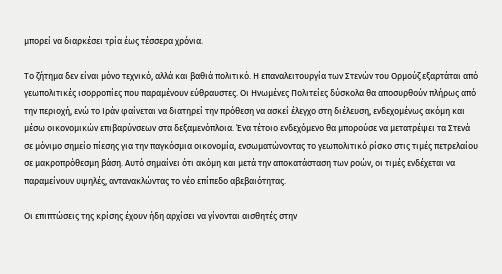μπορεί να διαρκέσει τρία έως τέσσερα χρόνια.

Το ζήτημα δεν είναι μόνο τεχνικό, αλλά και βαθιά πολιτικό. Η επαναλειτουργία των Στενών του Ορμούζ εξαρτάται από γεωπολιτικές ισορροπίες που παραμένουν εύθραυστες. Οι Ηνωμένες Πολιτείες δύσκολα θα αποσυρθούν πλήρως από την περιοχή, ενώ το Ιράν φαίνεται να διατηρεί την πρόθεση να ασκεί έλεγχο στη διέλευση, ενδεχομένως ακόμη και μέσω οικονομικών επιβαρύνσεων στα δεξαμενόπλοια. Ένα τέτοιο ενδεχόμενο θα μπορούσε να μετατρέψει τα Στενά σε μόνιμο σημείο πίεσης για την παγκόσμια οικονομία, ενσωματώνοντας το γεωπολιτικό ρίσκο στις τιμές πετρελαίου σε μακροπρόθεσμη βάση. Αυτό σημαίνει ότι ακόμη και μετά την αποκατάσταση των ροών, οι τιμές ενδέχεται να παραμείνουν υψηλές, αντανακλώντας το νέο επίπεδο αβεβαιότητας.

Οι επιπτώσεις της κρίσης έχουν ήδη αρχίσει να γίνονται αισθητές στην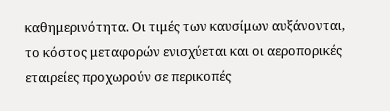καθημερινότητα. Οι τιμές των καυσίμων αυξάνονται, το κόστος μεταφορών ενισχύεται και οι αεροπορικές εταιρείες προχωρούν σε περικοπές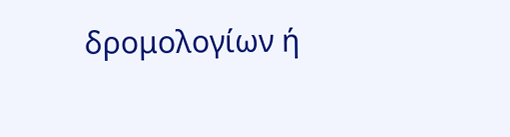δρομολογίων ή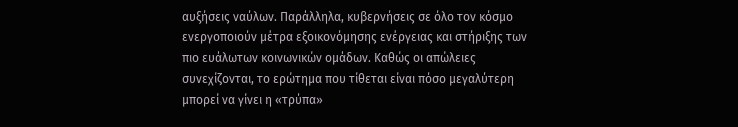αυξήσεις ναύλων. Παράλληλα, κυβερνήσεις σε όλο τον κόσμο ενεργοποιούν μέτρα εξοικονόμησης ενέργειας και στήριξης των πιο ευάλωτων κοινωνικών ομάδων. Καθώς οι απώλειες συνεχίζονται, το ερώτημα που τίθεται είναι πόσο μεγαλύτερη μπορεί να γίνει η «τρύπα»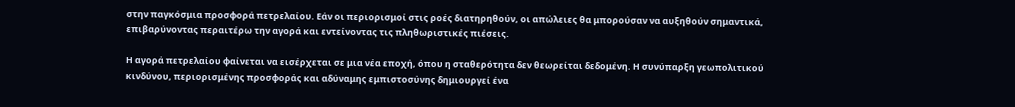στην παγκόσμια προσφορά πετρελαίου. Εάν οι περιορισμοί στις ροές διατηρηθούν, οι απώλειες θα μπορούσαν να αυξηθούν σημαντικά, επιβαρύνοντας περαιτέρω την αγορά και εντείνοντας τις πληθωριστικές πιέσεις.

Η αγορά πετρελαίου φαίνεται να εισέρχεται σε μια νέα εποχή, όπου η σταθερότητα δεν θεωρείται δεδομένη. Η συνύπαρξη γεωπολιτικού κινδύνου, περιορισμένης προσφοράς και αδύναμης εμπιστοσύνης δημιουργεί ένα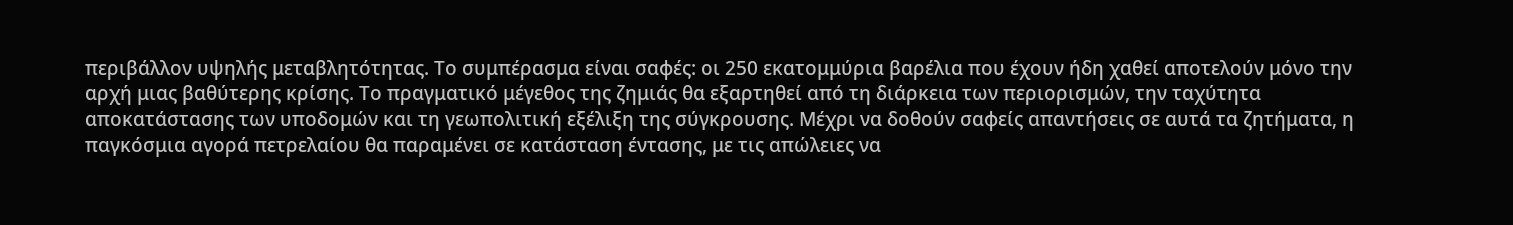περιβάλλον υψηλής μεταβλητότητας. Το συμπέρασμα είναι σαφές: οι 250 εκατομμύρια βαρέλια που έχουν ήδη χαθεί αποτελούν μόνο την αρχή μιας βαθύτερης κρίσης. Το πραγματικό μέγεθος της ζημιάς θα εξαρτηθεί από τη διάρκεια των περιορισμών, την ταχύτητα αποκατάστασης των υποδομών και τη γεωπολιτική εξέλιξη της σύγκρουσης. Μέχρι να δοθούν σαφείς απαντήσεις σε αυτά τα ζητήματα, η παγκόσμια αγορά πετρελαίου θα παραμένει σε κατάσταση έντασης, με τις απώλειες να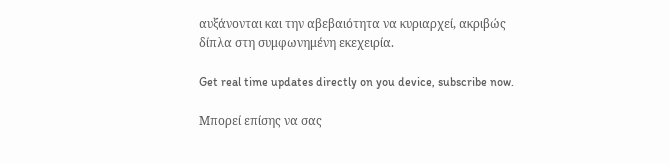αυξάνονται και την αβεβαιότητα να κυριαρχεί, ακριβώς δίπλα στη συμφωνημένη εκεχειρία.

Get real time updates directly on you device, subscribe now.

Μπορεί επίσης να σας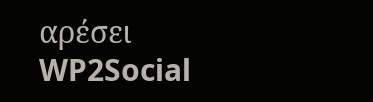αρέσει
WP2Social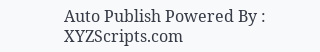Auto Publish Powered By : XYZScripts.com